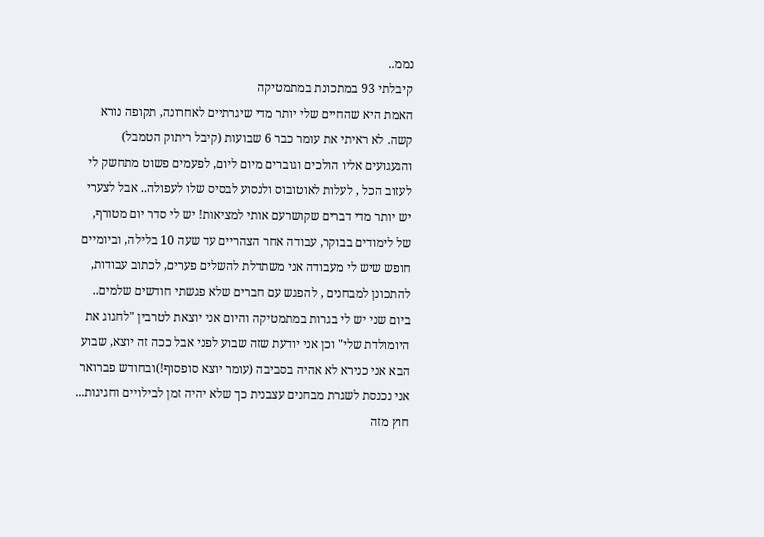נממ..
קיבלתי 93 במתכונת במתמטיקה
האמת היא שהחיים שלי יותר מדי שיגרתיים לאחרונה, תקופה נורא קשה. לא ראיתי את עומר כבר 6 שבועות (קיבל ריתוק הטמבל) והגעגועים אליו הולכים וגוברים מיום ליום, לפעמים פשוט מתחשק לי לעזוב הכל , לעלות לאוטובוס ולנסוע לבסיס שלו לעפולה.. אבל לצערי יש יותר מדי דברים שקושרעם אותי למציאות! יש לי סדר יום מטורף, של לימודים בבוקר, עבודה אחר הצהריים עד שעה 10 בלילה, וביומיים חופש שיש לי מעבודה אני משתדלת להשלים פערים, לכתוב עבודות, להתכונן למבחנים , להפגש עם חברים שלא פגשתי חודשים שלמים.. ביום שני יש לי בגרות במתמטיקה והיום אני יוצאת לטרבין "לחגוג את היומולדת שלי" וכן אני יודעת שזה שבוע לפני אבל ככה זה יוצא, שבוע הבא אני כנירא לא אהיה בסביבה (עומר יוצא סופסוף!)ובחודש פברואר אני נכנסת לשגרת מבחנים עצבנית כך שלא יהיה זמן לבילויים וחגיגות... חוץ מזה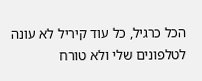הכל כרגיל, כל עוד קיריל לא עונה לטלפונים שלי ולא טורח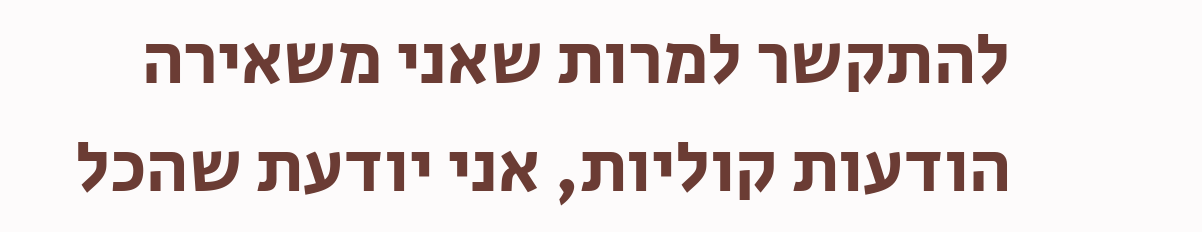להתקשר למרות שאני משאירה הודעות קוליות, אני יודעת שהכל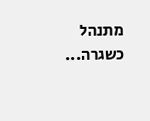מתנהל כשגרה...